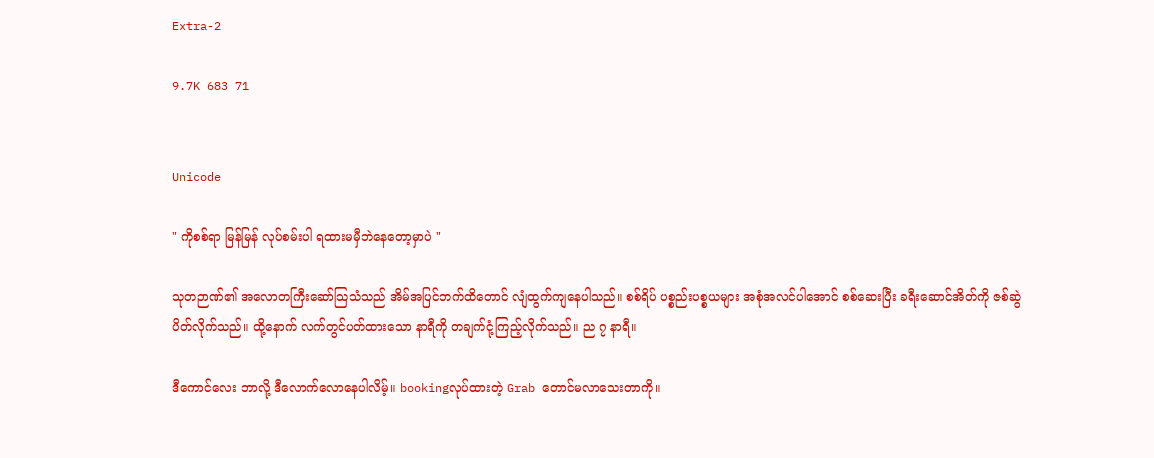Extra-2

9.7K 683 71


Unicode

" ကိုစစ်ရာ မြန်မြန် လုပ်စမ်းပါ ရထားမမှီဘဲနေတော့မှာပဲ "

သုတဉာဏ်၏ အလောတကြီးဆော်သြသံသည် အိမ်အပြင်ဘက်ထိတောင် လျံထွက်ကျနေပါသည်။ စစ်ရိပ် ပစ္စည်းပစ္စယများ အစုံအလင်ပါအောင် စစ်ဆေးပြီး ခရီးဆောင်အိတ်ကို ဇစ်ဆွဲပိတ်လိုက်သည်။ ထို့နောက် လက်တွင်ပတ်ထားသော နာရီကို တချက်ငုံ့ကြည့်လိုက်သည်။ ည ၇ နာရီ။

ဒီကောင်လေး ဘာလို့ ဒီလောက်လောနေပါလိမ့်။ bookingလုပ်ထားတဲ့ Grab တောင်မလာသေးတာကို။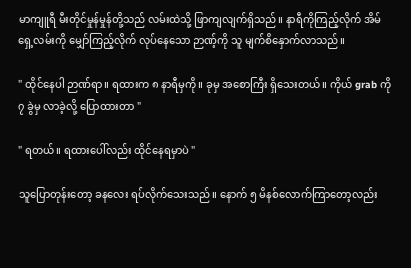မာကျူရီ မီးတိုင်မှုန်မှုန်တို့သည် လမ်းထဲသို့ ဖြာကျလျက်ရှိသည်။ နာရီကိုကြည့်လိုက် အိမ်ရှေ့လမ်းကို မျှော်ကြည့်လိုက် လုပ်နေသော ဉာဏ့်ကို သူ မျက်စိနှောက်လာသည်။

" ထိုင်နေပါ ဉာဏ်ရာ။ ရထားက ၈ နာရီမှကို။ ခုမှ အစောကြီး ရှိသေးတယ်။ ကိုယ် grab ကို ၇ ခွဲမှ လာခဲ့လို့ ပြောထားတာ "

" ရတယ်။ ရထားပေါ်လည်း ထိုင်နေရမှာပဲ "

သူပြောတုန်းတော့ ခနလေး ရပ်လိုက်သေးသည်။ နောက် ၅ မိနစ်လောက်ကြာတော့လည်း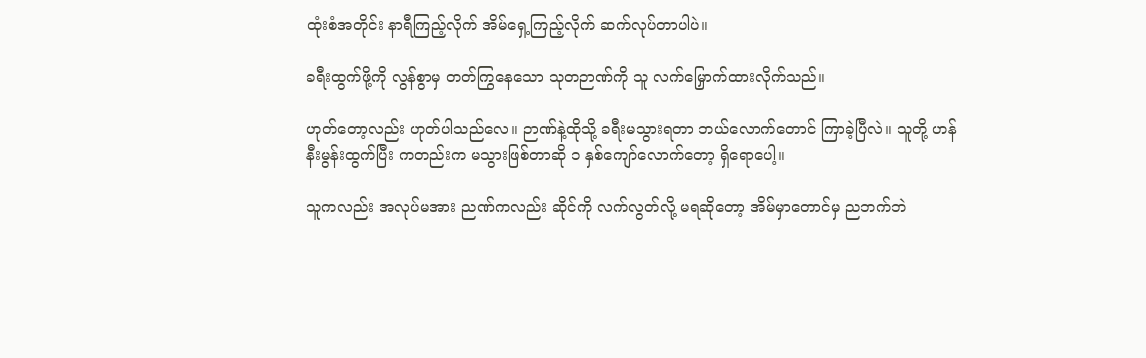ထုံးစံအတိုင်း နာရီကြည့်လိုက် အိမ်ရှေ့ကြည့်လိုက် ဆက်လုပ်တာပါပဲ။

ခရီးထွက်ဖို့ကို လွန်စွာမှ တတ်ကြွနေသော သုတဉာဏ်ကို သူ လက်မြှောက်ထားလိုက်သည်။

ဟုတ်တော့လည်း ဟုတ်ပါသည်လေ။ ဉာဏ်နဲ့ထိုသို့ ခရီးမသွားရတာ ဘယ်လောက်တောင် ကြာခဲ့ပြီလဲ။ သူတို့ ဟန်နီးမွန်းထွက်ပြီး ကတည်းက မသွားဖြစ်တာဆို ၁ နှစ်ကျော်လောက်တော့ ရှိရောပေါ့။

သူကလည်း အလုပ်မအား ညဏ်ကလည်း ဆိုင်ကို လက်လွတ်လို့ မရဆိုတော့ အိမ်မှာတောင်မှ ညဘက်ဘဲ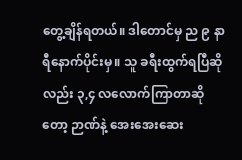တွေ့ချိန်ရတယ်။ ဒါတောင်မှ ည ၉ နာရီနောက်ပိုင်းမှ။ သူ ခရီးထွက်ရပြီဆိုလည်း ၃,၄ လလောက်ကြာတာဆိုတော့ ဉာဏ်နဲ့ အေးအေးဆေး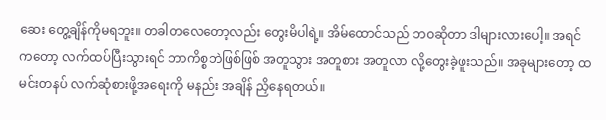ဆေး တွေ့ချိန်ကိုမရဘူး။ တခါတလေတော့လည်း တွေးမိပါရဲ့။ အိမ်ထောင်သည် ဘဝဆိုတာ ဒါများလားပေါ့။ အရင်ကတော့ လက်ထပ်ပြီးသွားရင် ဘာကိစ္စဘဲဖြစ်ဖြစ် အတူသွား အတူစား အတူလာ လို့တွေးခဲ့ဖူးသည်။ အခုများတော့ ထမင်းတနပ် လက်ဆုံစားဖို့အရေးကို မနည်း အချိန် ညှိနေရတယ်။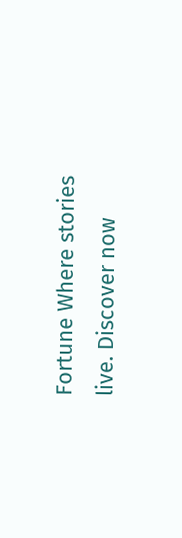Fortune Where stories live. Discover now